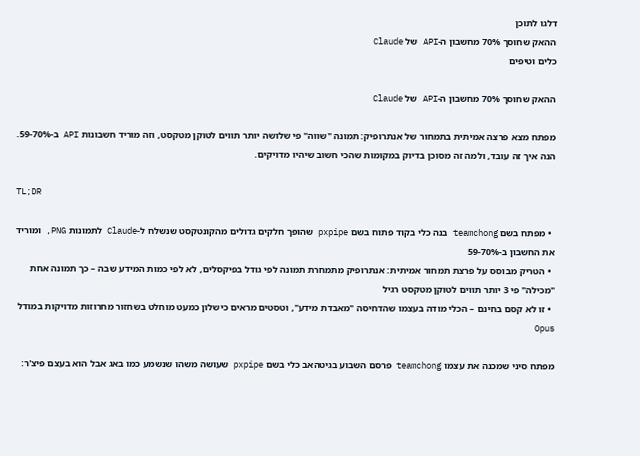דלגו לתוכן
ההאק שחוסך 70% מחשבון ה-API של Claude
כלים וטיפים

ההאק שחוסך 70% מחשבון ה-API של Claude

מפתח מצא פרצה אמיתית בתמחור של אנתרופיק: תמונה "שווה" פי שלושה יותר תווים לטוקן מטקסט, וזה מוריד חשבונות API ב-59-70%. הנה איך זה עובד, ולמה זה מסוכן בדיוק במקומות שהכי חשוב שיהיו מדויקים.

TL;DR

  • מפתח בשם teamchong בנה כלי בקוד פתוח בשם pxpipe שהופך חלקים גדולים מהקונטקסט שנשלח ל-Claude לתמונות PNG, ומוריד את החשבון ב-59-70%
  • הטריק מבוסס על פרצת תמחור אמיתית: אנתרופיק מתמחרת תמונה לפי גודל בפיקסלים, לא לפי כמות המידע שבה – כך תמונה אחת "מכילה" פי 3 יותר תווים לטוקן מטקסט רגיל
  • זו לא קסם בחינם – הכלי מודה בעצמו שהדחיסה "מאבדת מידע", וטסטים מראים כישלון כמעט מוחלט בשחזור מחרוזות מדויקות במודל Opus

מפתח סיני שמכנה את עצמו teamchong פרסם השבוע בגיטהאב כלי בשם pxpipe שעושה משהו שנשמע כמו באג אבל הוא בעצם פיצ'ר: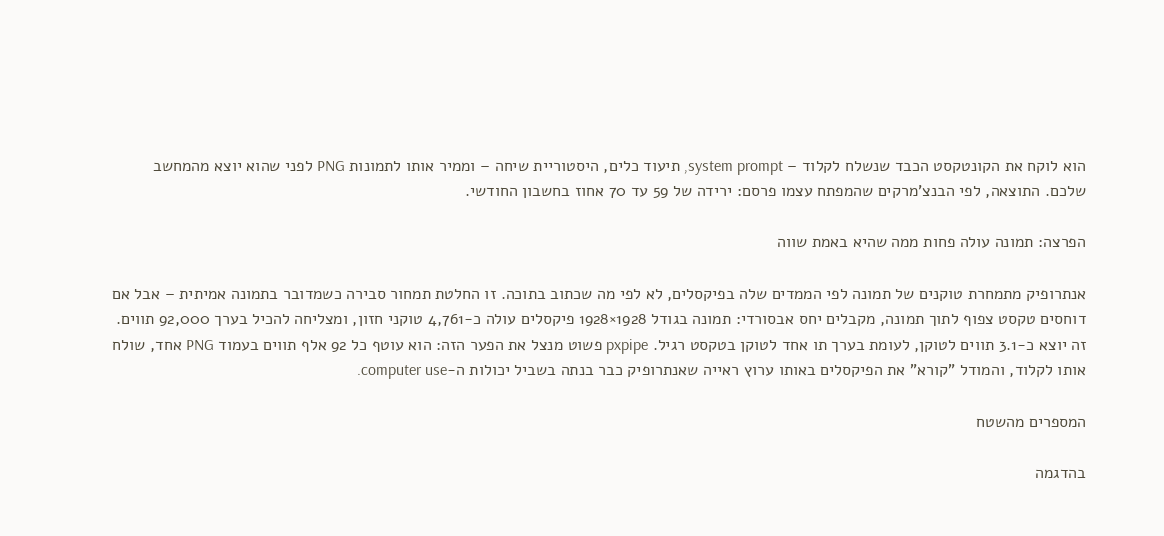הוא לוקח את הקונטקסט הכבד שנשלח לקלוד – system prompt, תיעוד כלים, היסטוריית שיחה – וממיר אותו לתמונות PNG לפני שהוא יוצא מהמחשב שלכם. התוצאה, לפי הבנצ'מרקים שהמפתח עצמו פרסם: ירידה של 59 עד 70 אחוז בחשבון החודשי.

הפרצה: תמונה עולה פחות ממה שהיא באמת שווה

אנתרופיק מתמחרת טוקנים של תמונה לפי הממדים שלה בפיקסלים, לא לפי מה שכתוב בתוכה. זו החלטת תמחור סבירה כשמדובר בתמונה אמיתית – אבל אם דוחסים טקסט צפוף לתוך תמונה, מקבלים יחס אבסורדי: תמונה בגודל 1928×1928 פיקסלים עולה כ-4,761 טוקני חזון, ומצליחה להכיל בערך 92,000 תווים. זה יוצא כ-3.1 תווים לטוקן, לעומת בערך תו אחד לטוקן בטקסט רגיל. pxpipe פשוט מנצל את הפער הזה: הוא עוטף כל 92 אלף תווים בעמוד PNG אחד, שולח אותו לקלוד, והמודל "קורא" את הפיקסלים באותו ערוץ ראייה שאנתרופיק כבר בנתה בשביל יכולות ה-computer use.

המספרים מהשטח

בהדגמה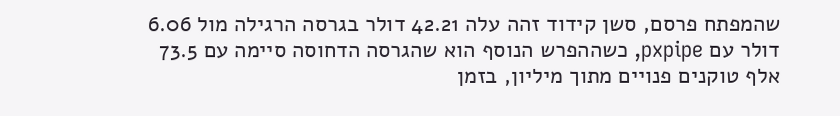שהמפתח פרסם, סשן קידוד זהה עלה 42.21 דולר בגרסה הרגילה מול 6.06 דולר עם pxpipe, כשההפרש הנוסף הוא שהגרסה הדחוסה סיימה עם 73.5 אלף טוקנים פנויים מתוך מיליון, בזמן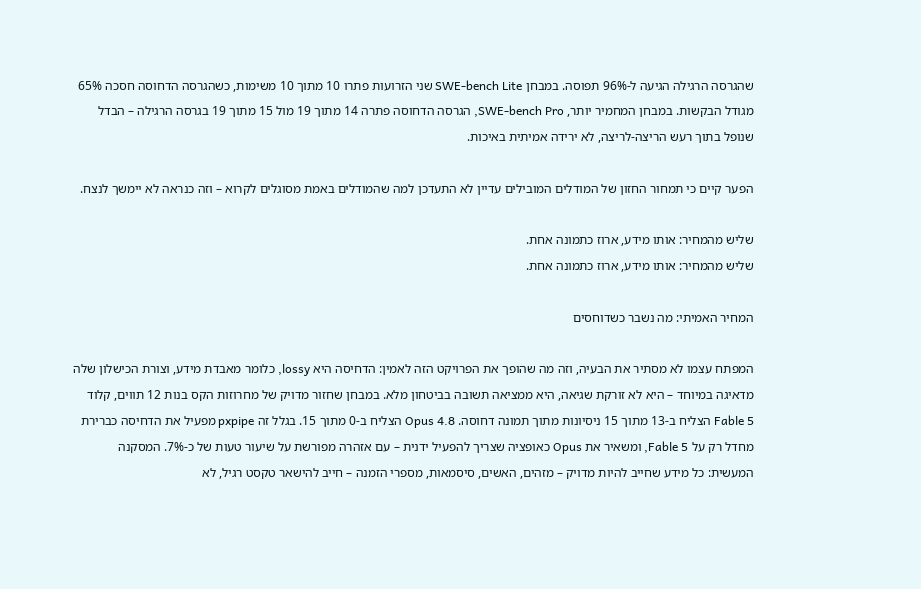שהגרסה הרגילה הגיעה ל-96% תפוסה. במבחן SWE-bench Lite שני הזרועות פתרו 10 מתוך 10 משימות, כשהגרסה הדחוסה חסכה 65% מגודל הבקשות. במבחן המחמיר יותר, SWE-bench Pro, הגרסה הדחוסה פתרה 14 מתוך 19 מול 15 מתוך 19 בגרסה הרגילה – הבדל שנופל בתוך רעש הריצה-לריצה, לא ירידה אמיתית באיכות.

הפער קיים כי תמחור החזון של המודלים המובילים עדיין לא התעדכן למה שהמודלים באמת מסוגלים לקרוא – וזה כנראה לא יימשך לנצח.

שליש מהמחיר: אותו מידע, ארוז כתמונה אחת.
שליש מהמחיר: אותו מידע, ארוז כתמונה אחת.

המחיר האמיתי: מה נשבר כשדוחסים

המפתח עצמו לא מסתיר את הבעיה, וזה מה שהופך את הפרויקט הזה לאמין: הדחיסה היא lossy, כלומר מאבדת מידע, וצורת הכישלון שלה מדאיגה במיוחד – היא לא זורקת שגיאה, היא ממציאה תשובה בביטחון מלא. במבחן שחזור מדויק של מחרוזות הקס בנות 12 תווים, קלוד Fable 5 הצליח ב-13 מתוך 15 ניסיונות מתוך תמונה דחוסה. Opus 4.8 הצליח ב-0 מתוך 15. בגלל זה pxpipe מפעיל את הדחיסה כברירת מחדל רק על Fable 5, ומשאיר את Opus כאופציה שצריך להפעיל ידנית – עם אזהרה מפורשת על שיעור טעות של כ-7%. המסקנה המעשית: כל מידע שחייב להיות מדויק – מזהים, האשים, סיסמאות, מספרי הזמנה – חייב להישאר טקסט רגיל, לא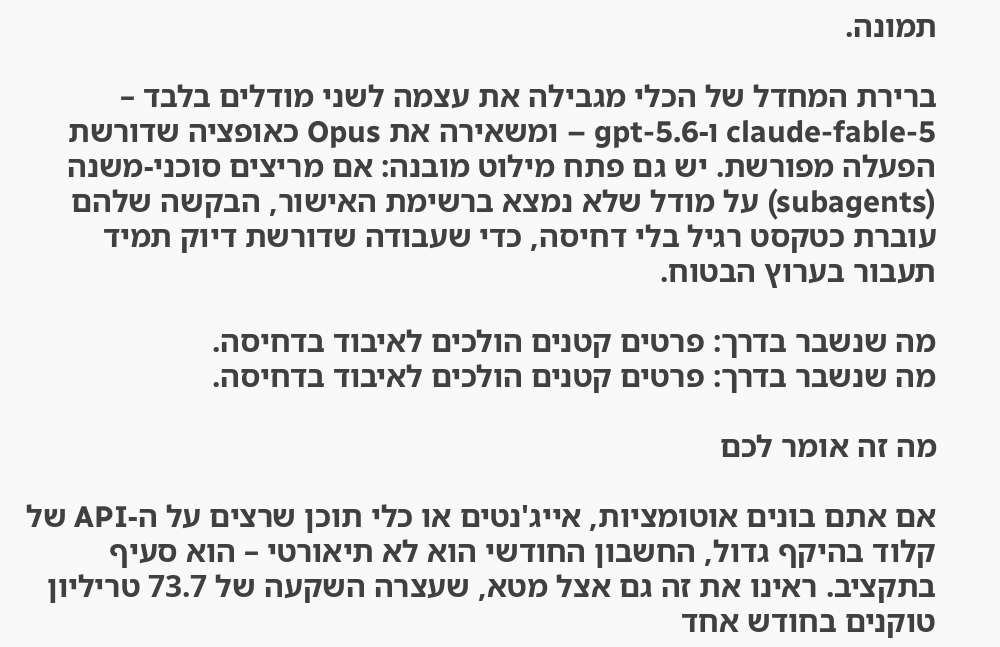תמונה.

ברירת המחדל של הכלי מגבילה את עצמה לשני מודלים בלבד – claude-fable-5 ו-gpt-5.6 – ומשאירה את Opus כאופציה שדורשת הפעלה מפורשת. יש גם פתח מילוט מובנה: אם מריצים סוכני-משנה (subagents) על מודל שלא נמצא ברשימת האישור, הבקשה שלהם עוברת כטקסט רגיל בלי דחיסה, כדי שעבודה שדורשת דיוק תמיד תעבור בערוץ הבטוח.

מה שנשבר בדרך: פרטים קטנים הולכים לאיבוד בדחיסה.
מה שנשבר בדרך: פרטים קטנים הולכים לאיבוד בדחיסה.

מה זה אומר לכם

אם אתם בונים אוטומציות, אייג'נטים או כלי תוכן שרצים על ה-API של קלוד בהיקף גדול, החשבון החודשי הוא לא תיאורטי – הוא סעיף בתקציב. ראינו את זה גם אצל מטא, שעצרה השקעה של 73.7 טריליון טוקנים בחודש אחד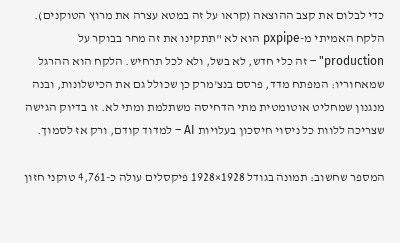כדי לבלום את קצב ההוצאה (קראו על זה במטא עצרה את מרוץ הטוקנים). הלקח האמיתי מ-pxpipe הוא לא "תתקינו את זה מחר בבוקר על production" – זה כלי חדש, לא בשל, ולא לכל תרחיש. הלקח הוא ההרגל שמאחוריו: המפתח מדד, פרסם בנצ'מרק כן שכולל גם את הכישלונות, ובנה מנגנון שמחליט אוטומטית מתי הדחיסה משתלמת ומתי לא. זו בדיוק הגישה שצריכה ללוות כל ניסוי חיסכון בעלויות AI – למדוד קודם, ורק אז לסמוך.

המספר שחשוב: תמונה בגודל 1928×1928 פיקסלים עולה כ-4,761 טוקני חזון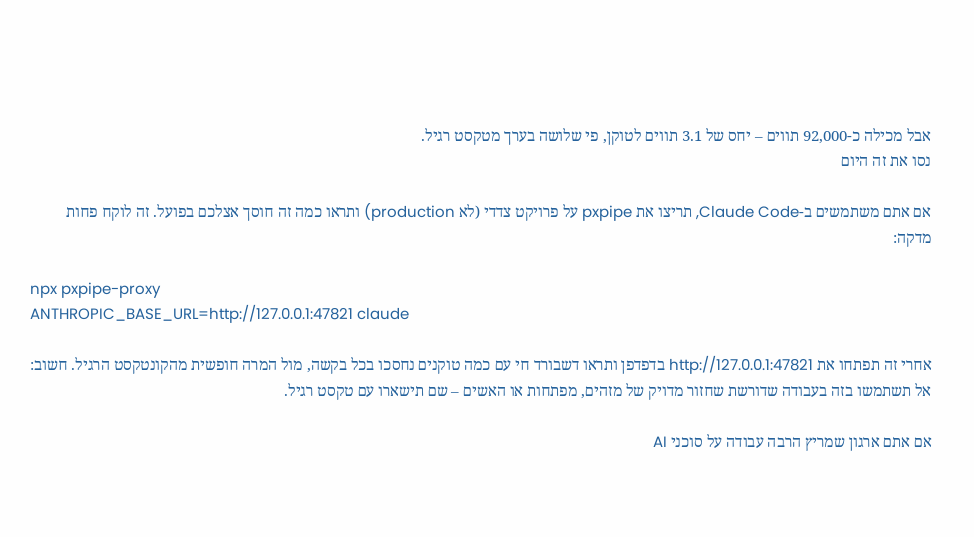אבל מכילה כ-92,000 תווים – יחס של 3.1 תווים לטוקן, פי שלושה בערך מטקסט רגיל.
נסו את זה היום

אם אתם משתמשים ב-Claude Code, תריצו את pxpipe על פרויקט צדדי (לא production) ותראו כמה זה חוסך אצלכם בפועל. זה לוקח פחות מדקה:

npx pxpipe-proxy
ANTHROPIC_BASE_URL=http://127.0.0.1:47821 claude

אחרי זה תפתחו את http://127.0.0.1:47821 בדפדפן ותראו דשבורד חי עם כמה טוקנים נחסכו בכל בקשה, מול המרה חופשית מהקונטקסט הרגיל. חשוב: אל תשתמשו בזה בעבודה שדורשת שחזור מדויק של מזהים, מפתחות או האשים – שם תישארו עם טקסט רגיל.

אם אתם ארגון שמריץ הרבה עבודה על סוכני AI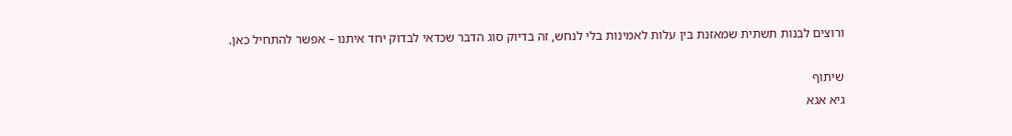ורוצים לבנות תשתית שמאזנת בין עלות לאמינות בלי לנחש, זה בדיוק סוג הדבר שכדאי לבדוק יחד איתנו – אפשר להתחיל כאן.

שיתוף
גיא אגא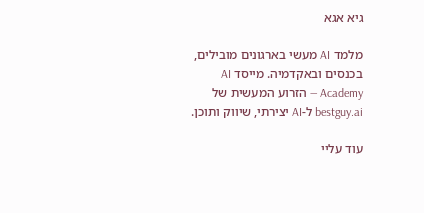גיא אגא

מלמד AI מעשי בארגונים מובילים, בכנסים ובאקדמיה. מייסד AI Academy — הזרוע המעשית של bestguy.ai ל-AI יצירתי, שיווק ותוכן.

עוד עליי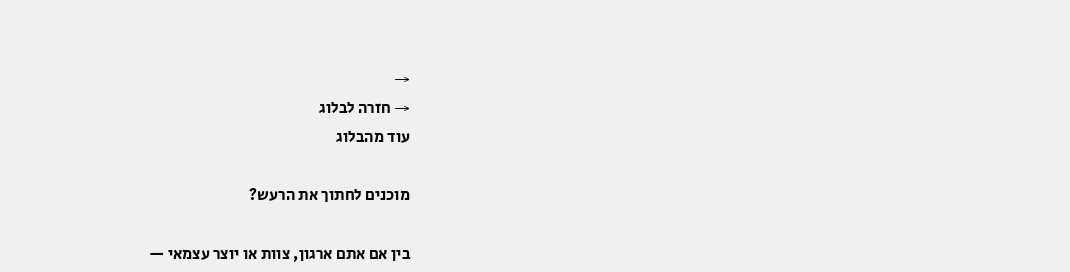→
→ חזרה לבלוג
עוד מהבלוג

מוכנים לחתוך את הרעש?

בין אם אתם ארגון, צוות או יוצר עצמאי —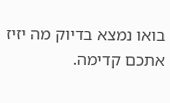בואו נמצא בדיוק מה יזיז אתכם קדימה.